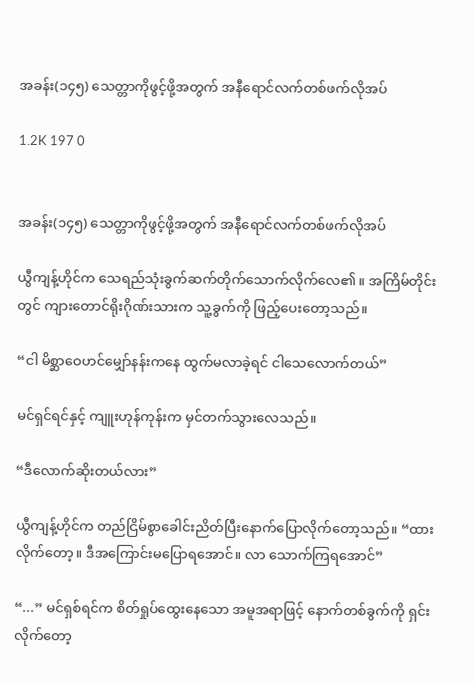အခန်း(၁၄၅) သေတ္တာကိုဖွင့်ဖို့အတွက် အနီရောင်လက်တစ်ဖက်လိုအပ်

1.2K 197 0


အခန်း(၁၄၅) သေတ္တာကိုဖွင့်ဖို့အတွက် အနီရောင်လက်တစ်ဖက်လိုအပ်

ယွီကျန့်ဟိုင်က သေရည်သုံးခွက်ဆက်တိုက်သောက်လိုက်လေ၏။ အကြိမ်တိုင်းတွင် ကျားတောင်ရိုးဂိုဏ်းသားက သူ့ခွက်ကို ဖြည့်ပေးတော့သည်။

“ငါ မိစ္ဆာဝေဟင်မျှော်နန်းကနေ ထွက်မလာခဲ့ရင် ငါသေလောက်တယ်”

မင်ရှင်ရင်နှင့် ကျူးဟုန်ကုန်းက မှင်တက်သွားလေသည်။

“ဒီလောက်ဆိုးတယ်လား”

ယွီကျန့်ဟိုင်က တည်ငြိမ်စွာခေါင်းညိတ်ပြီးနောက်ပြောလိုက်တော့သည်။ “ထားလိုက်တော့။ ဒီအကြောင်းမပြောရအောင်။ လာ သောက်ကြရအောင်”

“...” မင်ရှစ်ရင်က စိတ်ရှုပ်ထွေးနေသော အမူအရာဖြင့် နောက်တစ်ခွက်ကို ရှင်းလိုက်တော့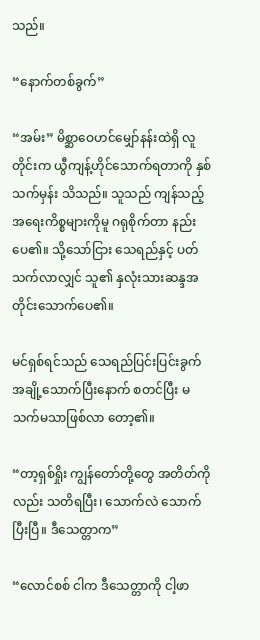သည်။

“နောက်တစ်ခွက်”

“အမ်း” မိစ္ဆာဝေဟင်မျှော်နန်းထဲရှိ လူတိုင်းက ယွီကျန့်ဟိုင်သောက်ရတာကို နှစ်သက်မှန်း သိသည်။ သူသည် ကျန်သည့်အရေးကိစ္စများကိုမူ ဂရုစိုက်တာ နည်းပေ၏။ သို့သော်ငြား သေရည်နှင့် ပတ်သက်လာလျှင် သူ၏ နှလုံးသားဆန္ဒအတိုင်းသောက်ပေ၏။

မင်ရှစ်ရင်သည် သေရည်ပြင်းပြင်းခွက်အချို့သောက်ပြီးနောက် စတင်ပြီး မသက်မသာဖြစ်လာ တော့၏။

“တာ့ရှစ်ရှိုး ကျွန်တော်တို့တွေ အတိတ်ကိုလည်း သတိရပြီး၊ သောက်လဲ သောက်ပြီးပြီ။ ဒီသေတ္တာက”

“လောင်စစ် ငါက ဒီသေတ္တာကို ငါ့ဖာ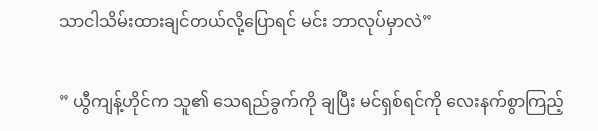သာငါသိမ်းထားချင်တယ်လို့ပြောရင် မင်း ဘာလုပ်မှာလဲ”

” ယွီကျန့်ဟိုင်က သူ၏ သေရည်ခွက်ကို ချပြီး မင်ရှစ်ရင်ကို လေးနက်စွာကြည့်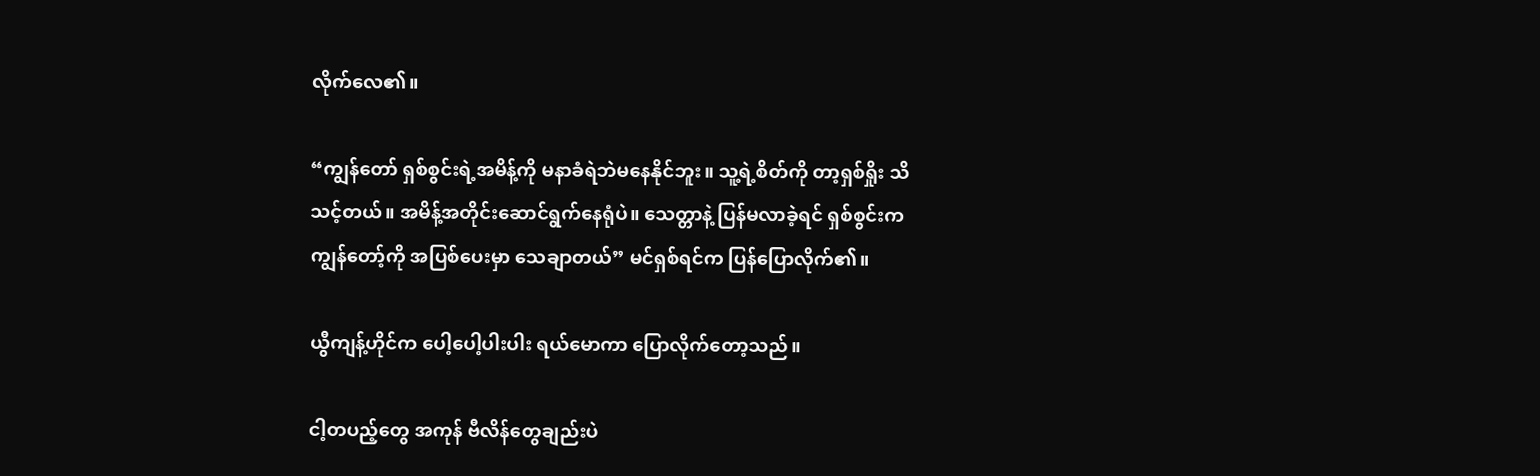လိုက်လေ၏။

“ကျွန်တော် ရှစ်စွင်းရဲ့အမိန့်ကို မနာခံရဲဘဲမနေနိုင်ဘူး။ သူ့ရဲ့စိတ်ကို တာ့ရှစ်ရှိုး သိသင့်တယ်။ အမိန့်အတိုင်းဆောင်ရွက်နေရုံပဲ။ သေတ္တာနဲ့ ပြန်မလာခဲ့ရင် ရှစ်စွင်းက ကျွန်တော့်ကို အပြစ်ပေးမှာ သေချာတယ်” မင်ရှစ်ရင်က ပြန်ပြောလိုက်၏။

ယွီကျန့်ဟိုင်က ပေါ့ပေါ့ပါးပါး ရယ်မောကာ ပြောလိုက်တော့သည်။

ငါ့တပည့်တွေ အကုန် ဗီလိန်တွေချည်းပဲ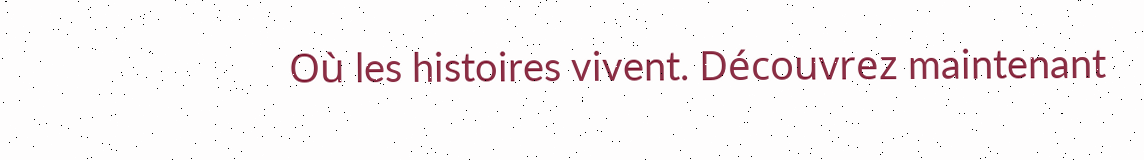Où les histoires vivent. Découvrez maintenant